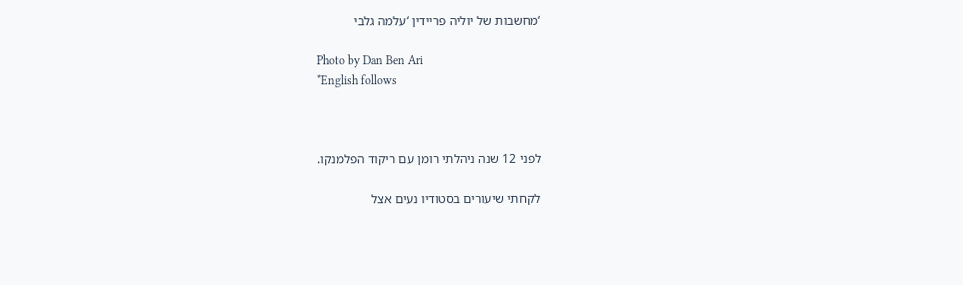‘מחשבות של יוליה פריידין ‘עלמה גלבי

Photo by Dan Ben Ari
*English follows



לפני 12 שנה ניהלתי רומן עם ריקוד הפלמנקו.

לקחתי שיעורים בסטודיו נעים אצל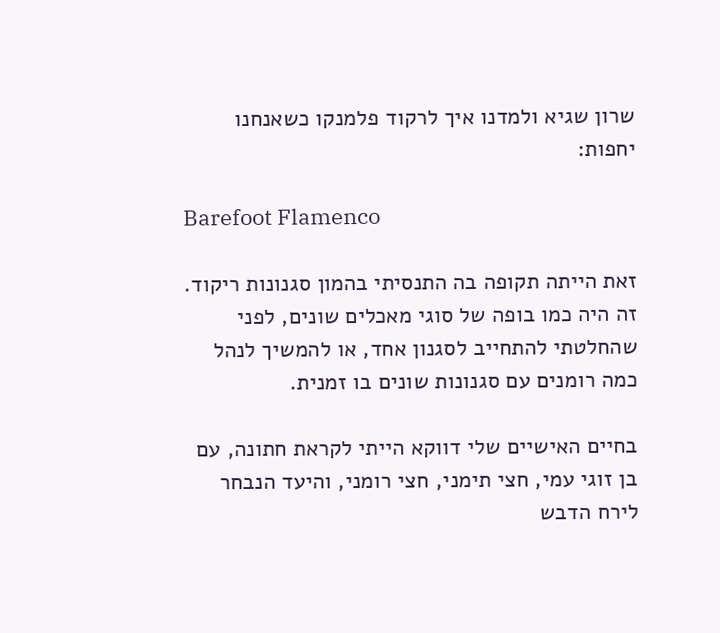שרון שגיא ולמדנו איך לרקוד פלמנקו כשאנחנו יחפות:

Barefoot Flamenco

זאת הייתה תקופה בה התנסיתי בהמון סגנונות ריקוד. זה היה כמו בופה של סוגי מאכלים שונים, לפני שהחלטתי להתחייב לסגנון אחד, או להמשיך לנהל כמה רומנים עם סגנונות שונים בו זמנית.

בחיים האישיים שלי דווקא הייתי לקראת חתונה, עם בן זוגי עמי, חצי תימני, חצי רומני, והיעד הנבחר לירח הדבש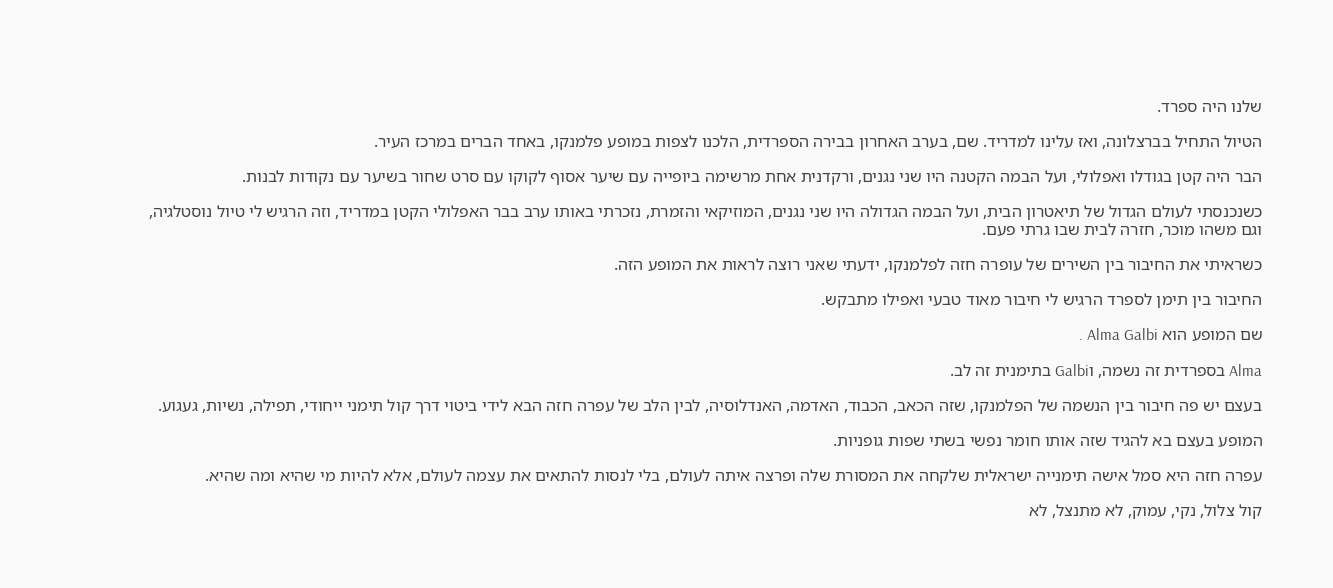שלנו היה ספרד.

הטיול התחיל בברצלונה, ואז עלינו למדריד. שם, בערב האחרון בבירה הספרדית, הלכנו לצפות במופע פלמנקו, באחד הברים במרכז העיר.

הבר היה קטן בגודלו ואפלולי, ועל הבמה הקטנה היו שני נגנים, ורקדנית אחת מרשימה ביופייה עם שיער אסוף לקוקו עם סרט שחור בשיער עם נקודות לבנות.

כשנכנסתי לעולם הגדול של תיאטרון הבית, ועל הבמה הגדולה היו שני נגנים, המוזיקאי והזמרת, נזכרתי באותו ערב בבר האפלולי הקטן במדריד, וזה הרגיש לי טיול נוסטלגיה, וגם משהו מוכר, חזרה לבית שבו גרתי פעם.

כשראיתי את החיבור בין השירים של עופרה חזה לפלמנקו, ידעתי שאני רוצה לראות את המופע הזה.

החיבור בין תימן לספרד הרגיש לי חיבור מאוד טבעי ואפילו מתבקש.

שם המופע הוא Alma Galbi .

Alma בספרדית זה נשמה, וGalbi בתימנית זה לב.

בעצם יש פה חיבור בין הנשמה של הפלמנקו, שזה הכאב, הכבוד, האדמה, האנדלוסיה, לבין הלב של עפרה חזה הבא לידי ביטוי דרך קול תימני ייחודי, תפילה, נשיות, געגוע.

המופע בעצם בא להגיד שזה אותו חומר נפשי בשתי שפות גופניות.

עפרה חזה היא סמל אישה תימנייה ישראלית שלקחה את המסורת שלה ופרצה איתה לעולם, בלי לנסות להתאים את עצמה לעולם, אלא להיות מי שהיא ומה שהיא.

קול צלול, נקי, עמוק, לא מתנצל, לא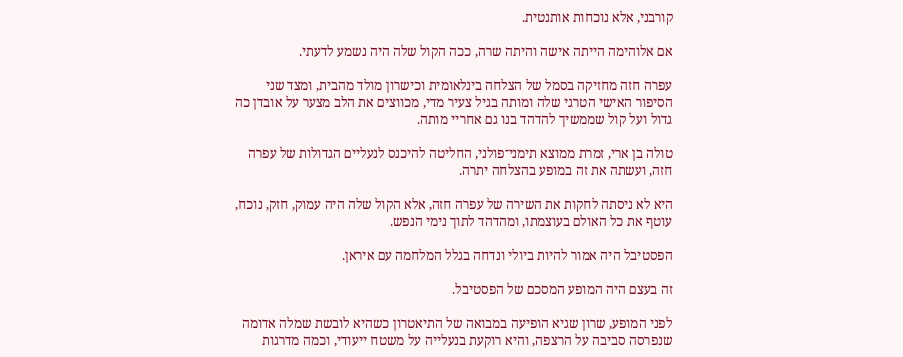קורבני, אלא נוכחות אותנטית.

אם אלוהימה הייתה אישה והיתה שרה, ככה הקול שלה היה נשמע לדעתי.

עפרה חזה מחזיקה בסמל של הצלחה בינלאומית וכישרון מולד מהבית, ומצד שני הסיפור האישי הטרגי שלה ומותה בגיל צעיר מדי, מכווצים את הלב מצער על אובדן כה גדול ועל קול שממשיך להדהד בנו גם אחריי מותה.

טולה בן ארי, זמרת ממוצא תימני־פולני, החליטה להיכנס לנעליים הגדולות של עפרה חזה, ועשתה את זה במופע בהצלחה יתרה.

היא לא ניסתה לחקות את השירה של עפרה חזה, אלא הקול שלה היה עמוק, חזק, נוכח, עוטף את כל האולם בעוצמתו, ומהדהד לתוך נימי הנפש.

הפסטיבל היה אמור להיות ביולי ונדחה בגלל המלחמה עם איראן.

זה בעצם היה המופע המסכם של הפסטיבל.

לפני המופע, שרון שגיא הופיעה במבואה של התיאטרון כשהיא לובשת שמלה אדומה שנפרסה סביבה על הרצפה, והיא רוקעת בנעלייה על משטח ייעודי, וכמה מדרגות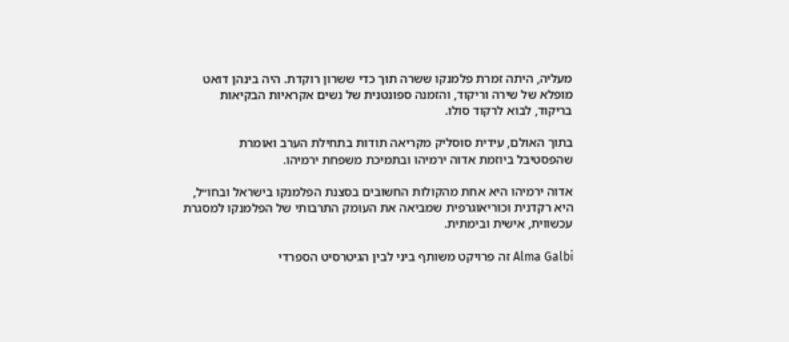מעליה, היתה זמרת פלמנקו ששרה תוך כדי ששרון רוקדת. היה בינהן דואט מופלא של שירה וריקוד, והזמנה ספונטנית של נשים אקראיות הבקיאות בריקוד, לבוא לרקוד סולו.

בתוך האולם, עידית סוסליק מקריאה תודות בתחילת הערב ואומרת שהפסטיבל ביוזמת אדוה ירמיהו ובתמיכת משפחת ירמיהו.

אדוה ירמיהו היא אחת מהקולות החשובים בסצנת הפלמנקו בישראל ובחו״ל, היא רקדנית וכוריאוגרפית שמביאה את העומק התרבותי של הפלמנקו למסגרת עכשווית, אישית ובימתית.

Alma Galbi זה פרויקט משותף ביני לבין הגיטרסיט הספרדי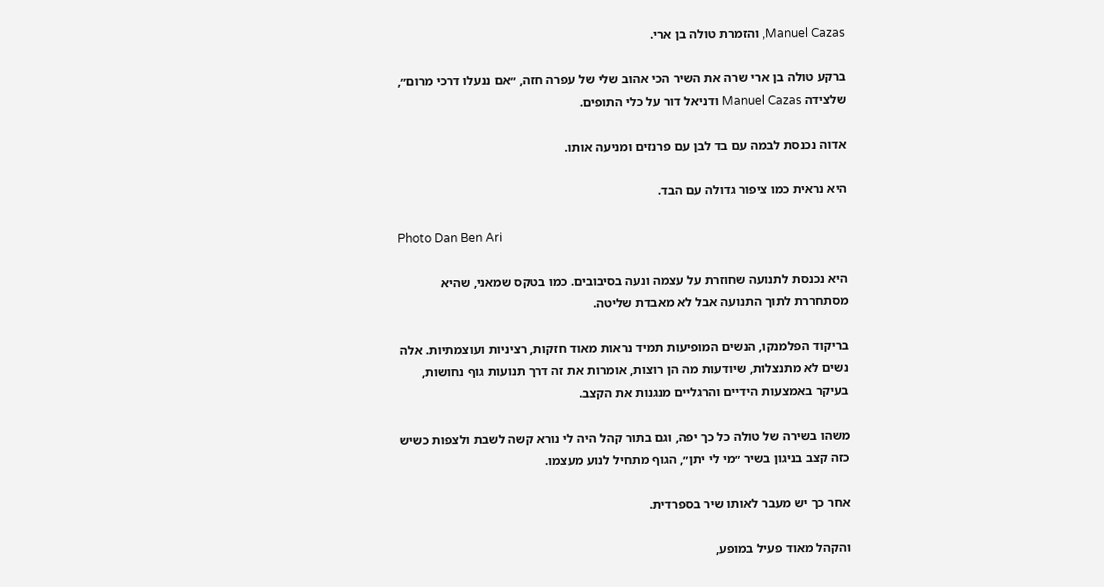Manuel Cazas, והזמרת טולה בן ארי.

ברקע טולה בן ארי שרה את השיר הכי אהוב שלי של עפרה חזה, ״אם ננעלו דרכי מרום״, שלצידה Manuel Cazas ודניאל דור על כלי התופים.

אדוה נכנסת לבמה עם בד לבן עם פרנזים ומניעה אותו.

היא נראית כמו ציפור גדולה עם הבד.

Photo Dan Ben Ari

היא נכנסת לתנועה שחוזרת על עצמה ונעה בסיבובים. כמו בטקס שמאני, שהיא מסתחררת לתוך התנועה אבל לא מאבדת שליטה.

בריקוד הפלמנקו, הנשים המופיעות תמיד נראות מאוד חזקות, רציניות ועוצמתיות. אלה נשים לא מתנצלות, שיודעות מה הן רוצות, אומרות את זה דרך תנועות גוף נחושות, בעיקר באמצעות הידיים והרגליים מנגנות את הקצב.

משהו בשירה של טולה כל כך יפה, וגם בתור קהל היה לי נורא קשה לשבת ולצפות כשיש כזה קצב בניגון בשיר ״מי לי יתן״, הגוף מתחיל לנוע מעצמו.

אחר כך יש מעבר לאותו שיר בספרדית.

והקהל מאוד פעיל במופע,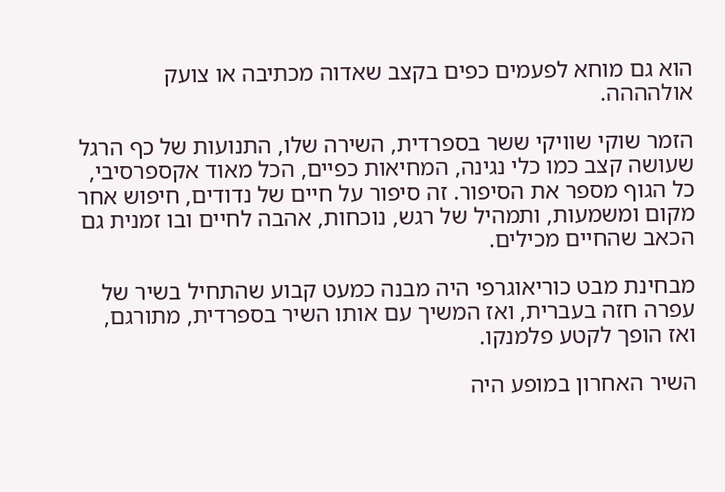הוא גם מוחא לפעמים כפים בקצב שאדוה מכתיבה או צועק אולהההה.

הזמר שוקי שוויקי ששר בספרדית, השירה שלו, התנועות של כף הרגל שעושה קצב כמו כלי נגינה, המחיאות כפיים, הכל מאוד אקספרסיבי, כל הגוף מספר את הסיפור. זה סיפור על חיים של נדודים, חיפוש אחר מקום ומשמעות, ותמהיל של רגש, נוכחות, אהבה לחיים ובו זמנית גם הכאב שהחיים מכילים.

מבחינת מבט כוריאוגרפי היה מבנה כמעט קבוע שהתחיל בשיר של עפרה חזה בעברית, ואז המשיך עם אותו השיר בספרדית, מתורגם, ואז הופך לקטע פלמנקו.

השיר האחרון במופע היה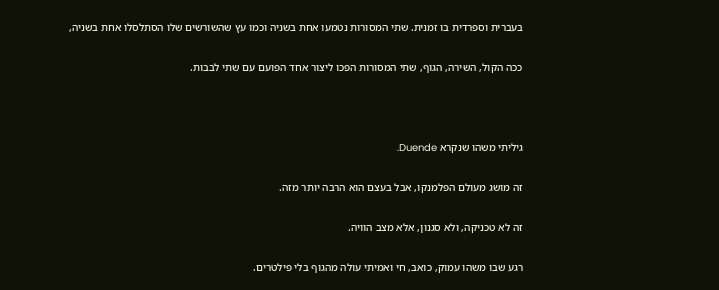בעברית וספרדית בו זמנית. שתי המסורות נטמעו אחת בשניה וכמו עץ שהשורשים שלו הסתלסלו אחת בשניה,

ככה הקול, השירה, הגוף, שתי המסורות הפכו ליצור אחד הפועם עם שתי לבבות.



גיליתי משהו שנקרא Duende.

זה מושג מעולם הפלמנקו, אבל בעצם הוא הרבה יותר מזה.

זה לא טכניקה, ולא סגנון, אלא מצב הוויה.

רגע שבו משהו עמוק, כואב, חי ואמיתי עולה מהגוף בלי פילטרים.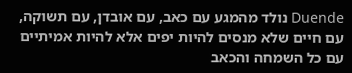Duende נולד מהמגע עם כאב, עם אובדן, עם תשוקה, עם חיים שלא מנסים להיות יפים אלא להיות אמיתיים עם כל השמחה והכאב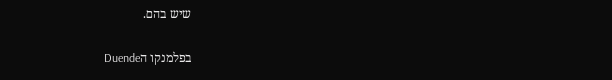שיש בהם.

בפלמנקו הDuende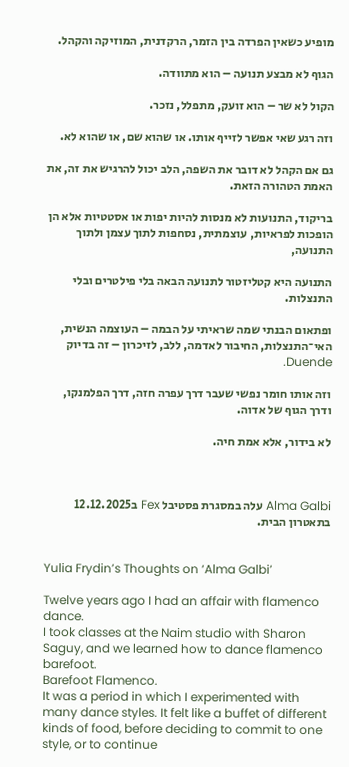מופיע כשאין הפרדה בין הזמר, הרקדנית, המוזיקה והקהל.

הגוף לא מבצע תנועה – הוא מתוודה.

הקול לא שר – הוא זועק, מתפלל, נזכר.

וזה רגע שאי אפשר לזייף אותו. או שהוא שם, או שהוא לא.

גם אם הקהל לא דובר את השפה, הלב יכול להרגיש את זה, את האמת הטהורה הזאת.

בריקוד, התנועות לא מנסות להיות יפות או אסטטיות אלא הן הופכות לפראיות, עוצמתית, נסחפות לתוך עצמן ולתוך התנועה,

התנועה היא קטליזטור לתנועה הבאה בלי פילטרים ובלי התנצלות.

ופתאום הבנתי שמה שראיתי על הבמה – העוצמה הנשית, האי־התנצלות, החיבור לאדמה, ללב, לזיכרון – זה בדיוק Duende.

וזה אותו חומר נפשי שעבר דרך עפרה חזה, דרך הפלמנקו, ודרך הגוף של אדוה.

לא בידור, אלא אמת חיה.



Alma Galbi עלה במסגרת פסטיבל Fex ב12.12.2025 בתאטרון הבית.


Yulia Frydin’s Thoughts on ‘Alma Galbi’

Twelve years ago I had an affair with flamenco dance.
I took classes at the Naim studio with Sharon Saguy, and we learned how to dance flamenco barefoot.
Barefoot Flamenco.
It was a period in which I experimented with many dance styles. It felt like a buffet of different kinds of food, before deciding to commit to one style, or to continue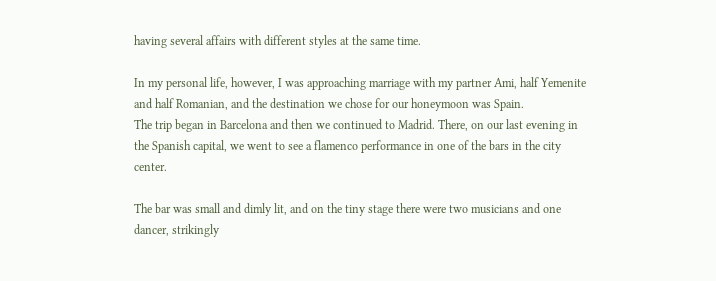having several affairs with different styles at the same time.

In my personal life, however, I was approaching marriage with my partner Ami, half Yemenite and half Romanian, and the destination we chose for our honeymoon was Spain.
The trip began in Barcelona and then we continued to Madrid. There, on our last evening in the Spanish capital, we went to see a flamenco performance in one of the bars in the city center.

The bar was small and dimly lit, and on the tiny stage there were two musicians and one dancer, strikingly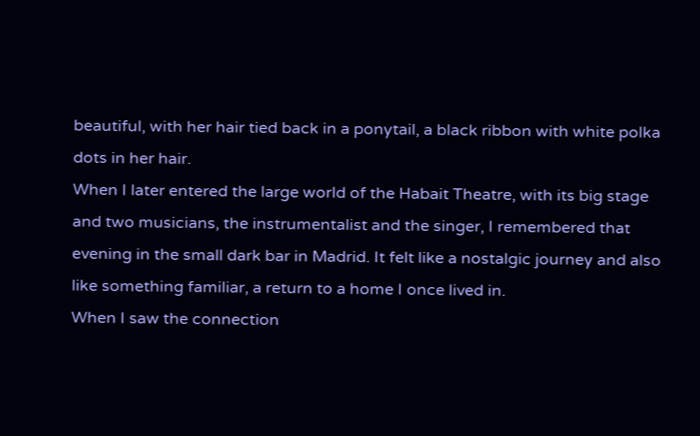beautiful, with her hair tied back in a ponytail, a black ribbon with white polka dots in her hair.
When I later entered the large world of the Habait Theatre, with its big stage and two musicians, the instrumentalist and the singer, I remembered that evening in the small dark bar in Madrid. It felt like a nostalgic journey and also like something familiar, a return to a home I once lived in.
When I saw the connection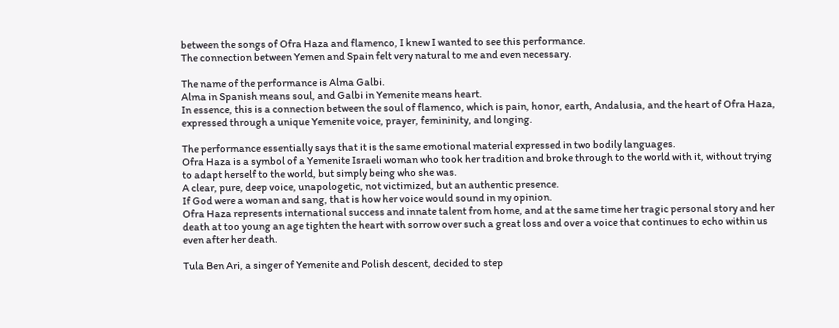between the songs of Ofra Haza and flamenco, I knew I wanted to see this performance.
The connection between Yemen and Spain felt very natural to me and even necessary.

The name of the performance is Alma Galbi.
Alma in Spanish means soul, and Galbi in Yemenite means heart.
In essence, this is a connection between the soul of flamenco, which is pain, honor, earth, Andalusia, and the heart of Ofra Haza, expressed through a unique Yemenite voice, prayer, femininity, and longing.

The performance essentially says that it is the same emotional material expressed in two bodily languages.
Ofra Haza is a symbol of a Yemenite Israeli woman who took her tradition and broke through to the world with it, without trying to adapt herself to the world, but simply being who she was.
A clear, pure, deep voice, unapologetic, not victimized, but an authentic presence.
If God were a woman and sang, that is how her voice would sound in my opinion.
Ofra Haza represents international success and innate talent from home, and at the same time her tragic personal story and her death at too young an age tighten the heart with sorrow over such a great loss and over a voice that continues to echo within us even after her death.

Tula Ben Ari, a singer of Yemenite and Polish descent, decided to step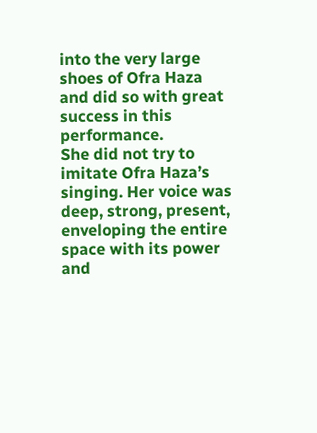into the very large shoes of Ofra Haza and did so with great success in this performance.
She did not try to imitate Ofra Haza’s singing. Her voice was deep, strong, present, enveloping the entire space with its power and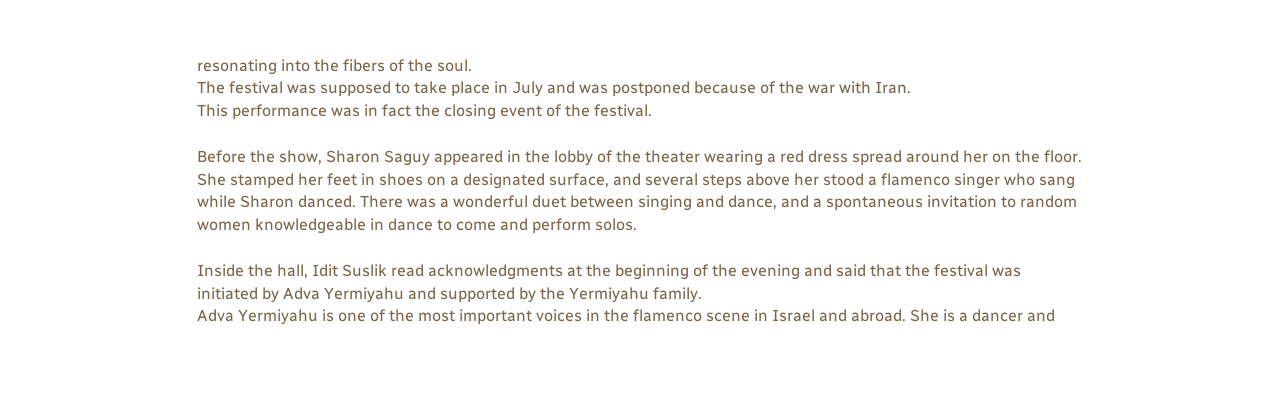resonating into the fibers of the soul.
The festival was supposed to take place in July and was postponed because of the war with Iran.
This performance was in fact the closing event of the festival.

Before the show, Sharon Saguy appeared in the lobby of the theater wearing a red dress spread around her on the floor. She stamped her feet in shoes on a designated surface, and several steps above her stood a flamenco singer who sang while Sharon danced. There was a wonderful duet between singing and dance, and a spontaneous invitation to random women knowledgeable in dance to come and perform solos.

Inside the hall, Idit Suslik read acknowledgments at the beginning of the evening and said that the festival was initiated by Adva Yermiyahu and supported by the Yermiyahu family.
Adva Yermiyahu is one of the most important voices in the flamenco scene in Israel and abroad. She is a dancer and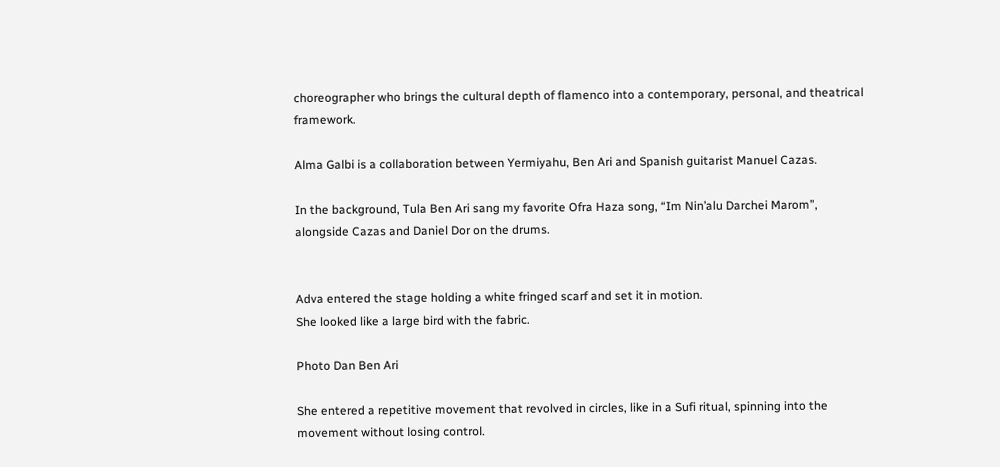choreographer who brings the cultural depth of flamenco into a contemporary, personal, and theatrical framework.

Alma Galbi is a collaboration between Yermiyahu, Ben Ari and Spanish guitarist Manuel Cazas.

In the background, Tula Ben Ari sang my favorite Ofra Haza song, “Im Nin’alu Darchei Marom”, alongside Cazas and Daniel Dor on the drums.


Adva entered the stage holding a white fringed scarf and set it in motion.
She looked like a large bird with the fabric.

Photo Dan Ben Ari

She entered a repetitive movement that revolved in circles, like in a Sufi ritual, spinning into the movement without losing control.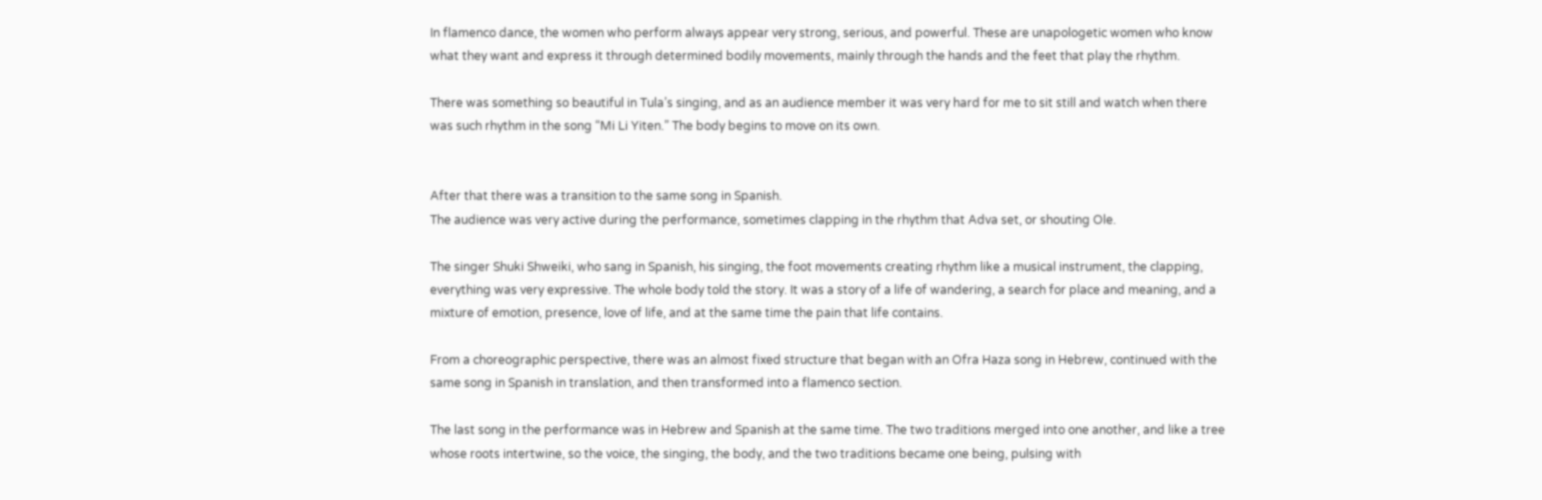In flamenco dance, the women who perform always appear very strong, serious, and powerful. These are unapologetic women who know what they want and express it through determined bodily movements, mainly through the hands and the feet that play the rhythm.

There was something so beautiful in Tula’s singing, and as an audience member it was very hard for me to sit still and watch when there was such rhythm in the song “Mi Li Yiten.” The body begins to move on its own.


After that there was a transition to the same song in Spanish.
The audience was very active during the performance, sometimes clapping in the rhythm that Adva set, or shouting Ole.

The singer Shuki Shweiki, who sang in Spanish, his singing, the foot movements creating rhythm like a musical instrument, the clapping, everything was very expressive. The whole body told the story. It was a story of a life of wandering, a search for place and meaning, and a mixture of emotion, presence, love of life, and at the same time the pain that life contains.

From a choreographic perspective, there was an almost fixed structure that began with an Ofra Haza song in Hebrew, continued with the same song in Spanish in translation, and then transformed into a flamenco section.

The last song in the performance was in Hebrew and Spanish at the same time. The two traditions merged into one another, and like a tree whose roots intertwine, so the voice, the singing, the body, and the two traditions became one being, pulsing with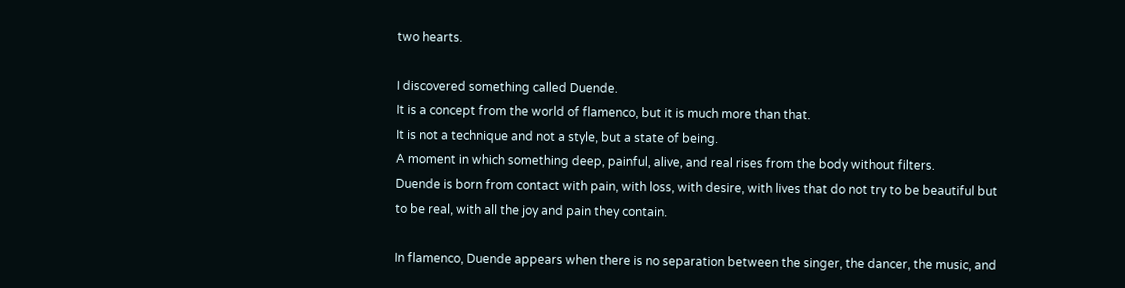two hearts.

I discovered something called Duende.
It is a concept from the world of flamenco, but it is much more than that.
It is not a technique and not a style, but a state of being.
A moment in which something deep, painful, alive, and real rises from the body without filters.
Duende is born from contact with pain, with loss, with desire, with lives that do not try to be beautiful but to be real, with all the joy and pain they contain.

In flamenco, Duende appears when there is no separation between the singer, the dancer, the music, and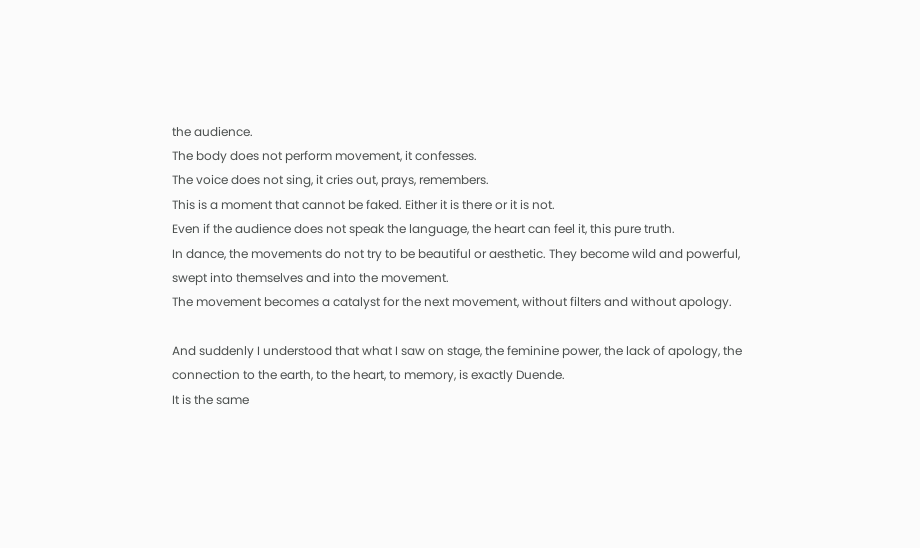the audience.
The body does not perform movement, it confesses.
The voice does not sing, it cries out, prays, remembers.
This is a moment that cannot be faked. Either it is there or it is not.
Even if the audience does not speak the language, the heart can feel it, this pure truth.
In dance, the movements do not try to be beautiful or aesthetic. They become wild and powerful, swept into themselves and into the movement.
The movement becomes a catalyst for the next movement, without filters and without apology.

And suddenly I understood that what I saw on stage, the feminine power, the lack of apology, the connection to the earth, to the heart, to memory, is exactly Duende.
It is the same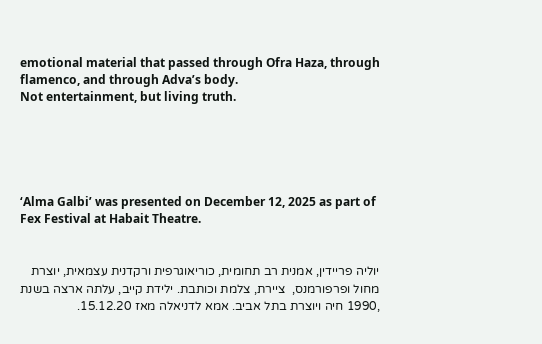emotional material that passed through Ofra Haza, through flamenco, and through Adva’s body.
Not entertainment, but living truth.





‘Alma Galbi’ was presented on December 12, 2025 as part of Fex Festival at Habait Theatre.


יוליה פריידין, אמנית רב תחומית, כוריאוגרפית ורקדנית עצמאית, יוצרת מחול ופרפורמנס,  ציירת, צלמת וכותבת. ילידת קייב, עלתה ארצה בשנת ,1990 חיה ויוצרת בתל אביב. אמא לדניאלה מאז 15.12.20.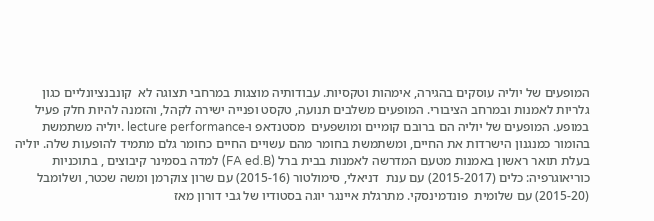המופעים של יוליה עוסקים בהגירה, אימהות וטקסיות. עבודותיה מוצגות במרחבי תצוגה לא  קונבנציונליים כגון גלריות לאמנות ובמרחב הציבורי. המופעים משלבים תנועה, טקסט ופנייה ישירה לקהל, והזמנה להיות חלק פעיל במופע. המופעים של יוליה הם ברובם קומיים ומושפעים  מסטנדאפ ו-lecture performance .יוליה משתמשת בהומור כמנגנון הישרדות את החיים, ומשתמשת בחומר מהם עשויים החיים כחומר גלם מתמיד להופעות שלה. יוליה בעלת תואר ראשון באמנות מטעם המדרשה לאמנות בבית ברל (FA ed.B) למדה בסמינר קיבוצים , בתוכניות כוריאוגרפיה: כלים (2015-2017) עם ענת  דניאלי, סימולטור (2015-16) עם שרון צוקרמן ומשה שכטר, ושלומבל (2015-20) עם שלומית  פונדמינסקי. מתרגלת איינגר יוגה בסטודיו של גבי דורון מאז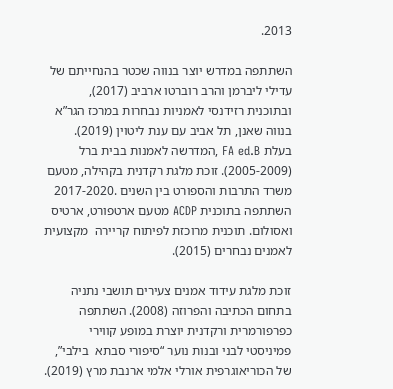2013.

השתתפה במדרש יוצר בנווה שכטר בהנחייתם של עדילי ליברמן והרב רוברטו ארביב (2017),  ובתוכנית רזידנסי לאמניות נבחרות במרכז הגר”א בנווה שאנן, תל אביב עם ענת ליטוין (2019). בעלת FA ed.B ,המדרשה לאמנות בבית ברל (2005-2009). זוכת מלגת רקדנית בקהילה, מטעם משרד התרבות והספורט בין השנים .2017-2020 השתתפה בתוכנית ACDP מטעם ארטפורט, ארטיס ואסולום. תוכנית מרוכזת לפיתוח קריירה  מקצועית לאמנים נבחרים (2015).

זוכת מלגת עידוד אמנים צעירים תושבי נתניה בתחום הכתיבה והפרוזה (2008). השתתפה כפרפורמרית ורקדנית יוצרת במופע קווירי פמיניסטי לבני ובנות נוער “סיפורי סבתא  בילבי”, של הכוריאוגרפית אורלי אלמי ארנבת מרץ (2019).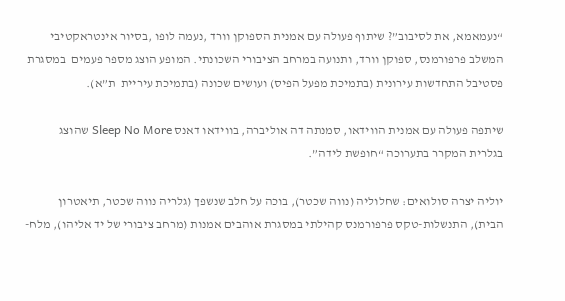“נעמאמא, את לסיבוב”? שיתוף פעולה עם אמנית הספוקן וורד ,נעמה לופו ,בסיור אינטראקטיבי המשלב פרפורמנס, ספוקן וורד, ותנועה במרחב הציבורי השכונתי. המופע הוצג מספר פעמים  במסגרת פסטיבל התחדשות עירונית (בתמיכת מפעל הפיס) ועושים שכונה (בתמיכת עיריית  ת”א).

שיתפה פעולה עם אמנית הווידאו, סמנתה דה אוליברה, בווידאו דאנס Sleep No More שהוצג  בגלרית המקרר בתערוכה “חופשת לידה”.

יוליה יצרה סולואים: שחלוליה (נווה שכטר), בוכה על חלב שנשפך (גלריה נווה שכטר, תיאטרון  הבית), התנשלות-טקס פרפורמנס קהילתי במסגרת אוהבים אמנות (מרחב ציבורי של יד אליהו), מלח-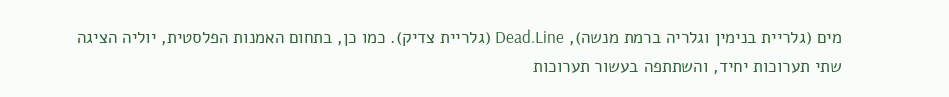מים (גלריית בנימין וגלריה ברמת מנשה), Dead.Line (גלריית צדיק). כמו כן, בתחום האמנות הפלסטית, יוליה הציגה שתי תערוכות יחיד, והשתתפה בעשור תערוכות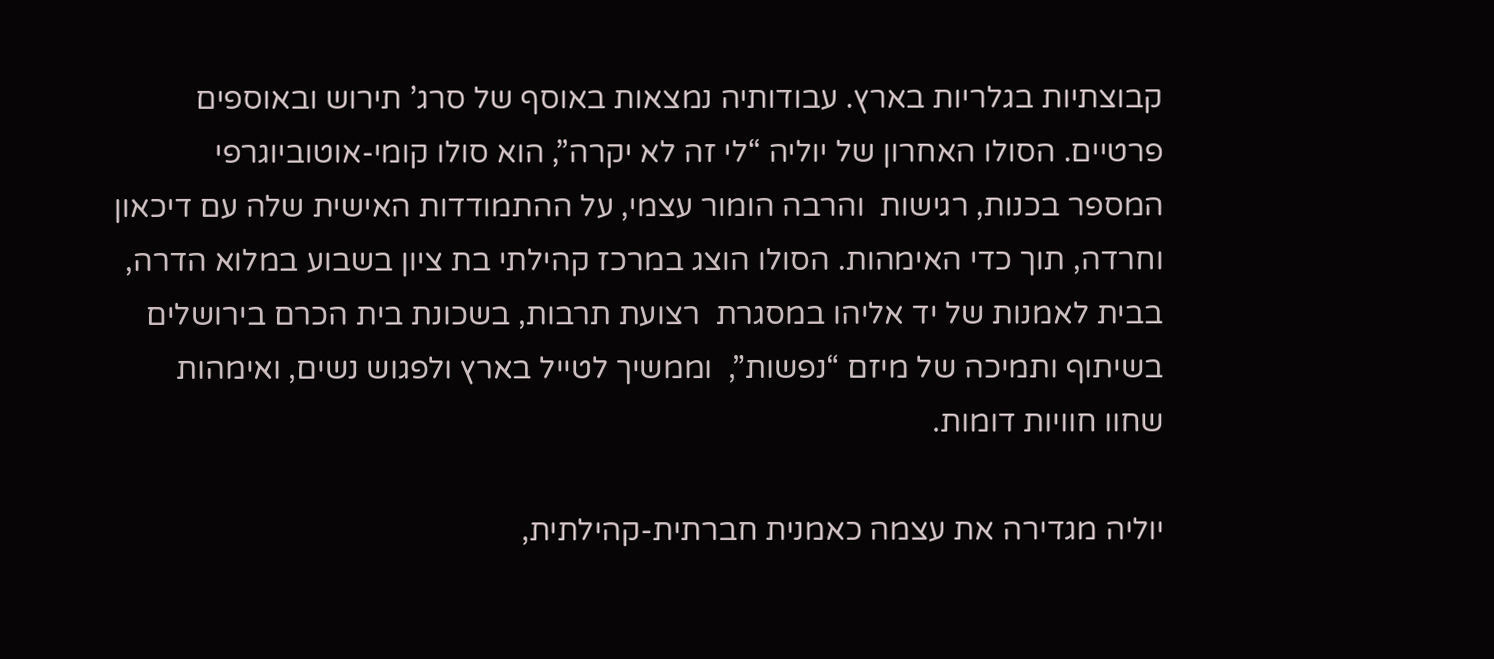קבוצתיות בגלריות בארץ. עבודותיה נמצאות באוסף של סרג’ תירוש ובאוספים פרטיים. הסולו האחרון של יוליה “לי זה לא יקרה”, הוא סולו קומי-אוטוביוגרפי המספר בכנות, רגישות  והרבה הומור עצמי, על ההתמודדות האישית שלה עם דיכאון וחרדה, תוך כדי האימהות. הסולו הוצג במרכז קהילתי בת ציון בשבוע במלוא הדרה, בבית לאמנות של יד אליהו במסגרת  רצועת תרבות, בשכונת בית הכרם בירושלים בשיתוף ותמיכה של מיזם “נפשות”,  וממשיך לטייל בארץ ולפגוש נשים, ואימהות שחוו חוויות דומות.

יוליה מגדירה את עצמה כאמנית חברתית-קהילתית,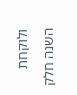ולוקחת השנה חלק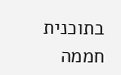בתוכנית חממה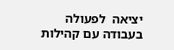יציאה  לפעולה בעבודה עם קהילות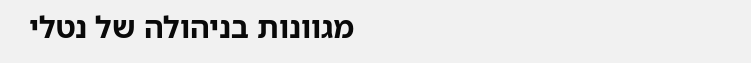מגוונות בניהולה של נטלי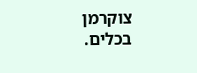צוקרמן בכלים.